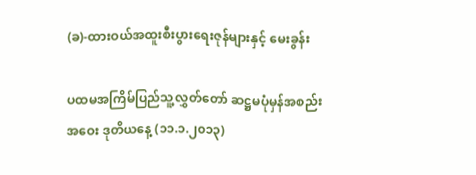(ခ)-ထားဝယ်အထူးစီးပွားရေးဇုန်များနှင့် မေးခွန်း

ပထမအကြိမ်ပြည်သူ့လွှတ်တော် ဆဋ္ဌမပုံမှန်အစည်းအဝေး ဒုတိယနေ့ (၁၁.၁.၂၀၁၃)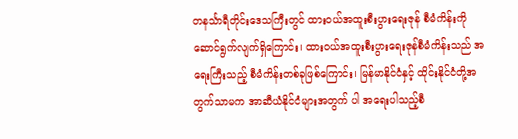တနင်္သာရီတိုင်းဒေသကြီးတွင် ထားဝယ်အထူးစီးပွားရေးဇုန် စီမံကိန်းကိုဆောင်ရွက်လျက်ရှိကြောင်း၊ ထားဝယ်အထူးစီးပွားရေးဇုန်စီမံကိန်းသည် အရေးကြီးသည့် စီမံကိန်းတစ်ခုဖြစ်ကြောင်း၊ မြန်မာနိုင်ငံနှင့် ထိုင်းနိုင်ငံတို့အတွက်သာမက အာဆီယံနိုင်ငံများအတွက် ပါ အရေးပါသည့်စီ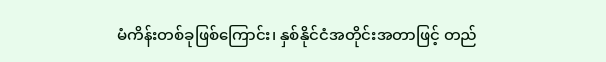မံကိန်းတစ်ခုဖြစ်ကြောင်း၊ နှစ်နိုင်ငံအတိုင်းအတာဖြင့် တည်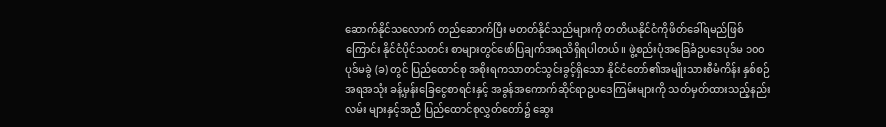ဆောက်နိုင်သလောက် တည်ဆောက်ပြီး မတတ်နိုင်သည်များကို တတိယနိုင်ငံကိုဖိတ်ခေါ်ရမည်ဖြစ်ကြောင်း နိုင်ငံပိုင်သတင်း စာများတွင်ဖော်ပြချက်အရသိရှိရပါတယ်။ ဖွဲ့စည်းပုံအခြေခံဥပဒေပုဒ်မ ၁၀၀ ပုဒ်မခွဲ (ခ) တွင် ပြည်ထောင်စု အစိုးရကသာတင်သွင်းခွင့်ရှိသော နိုင်ငံတော်၏အမျိုးသားစီမံကိန်း နှစ်စဉ်အရအသုံး ခန့်မှန်းခြေငွေစာရင်းနှင့် အခွန်အကောက်ဆိုင်ရာဥပဒေကြမ်းများကို သတ်မှတ်ထားသည့်နည်းလမ်း များနှင့်အညီ ပြည်ထောင်စုလွှတ်တော်၌ ဆွေး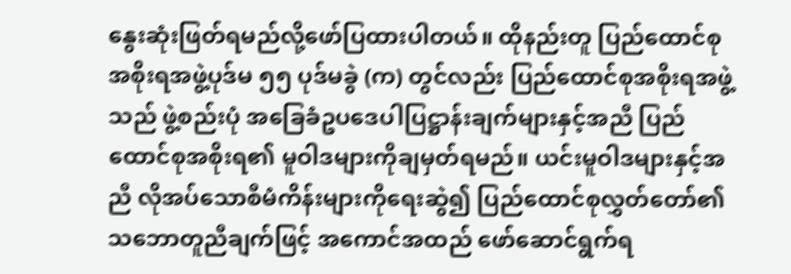နွေးဆုံးဖြတ်ရမည်လို့ဖော်ပြထားပါတယ်။ ထိုနည်းတူ ပြည်ထောင်စု အစိုးရအဖွဲ့ပုဒ်မ ၅၅ ပုဒ်မခွဲ (က) တွင်လည်း ပြည်ထောင်စုအစိုးရအဖွဲ့သည် ဖွဲ့စည်းပုံ အခြေခံဥပဒေပါပြဋ္ဌာန်းချက်များနှင့်အညီ ပြည်ထောင်စုအစိုးရ၏ မူဝါဒများကိုချမှတ်ရမည်။ ယင်းမူဝါဒများနှင့်အညီ လိုအပ်သောစီမံကိန်းများကိုရေးဆွဲ၍ ပြည်ထောင်စုလွှတ်တော်၏ သဘောတူညီချက်ဖြင့် အကောင်အထည် ဖော်ဆောင်ရွက်ရ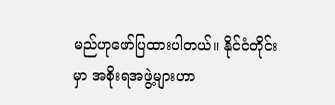မည်ဟုဖော်ပြထားပါတယ်။ နိုင်ငံတိုင်းမှာ အစိုးရအဖွဲ့များဟာ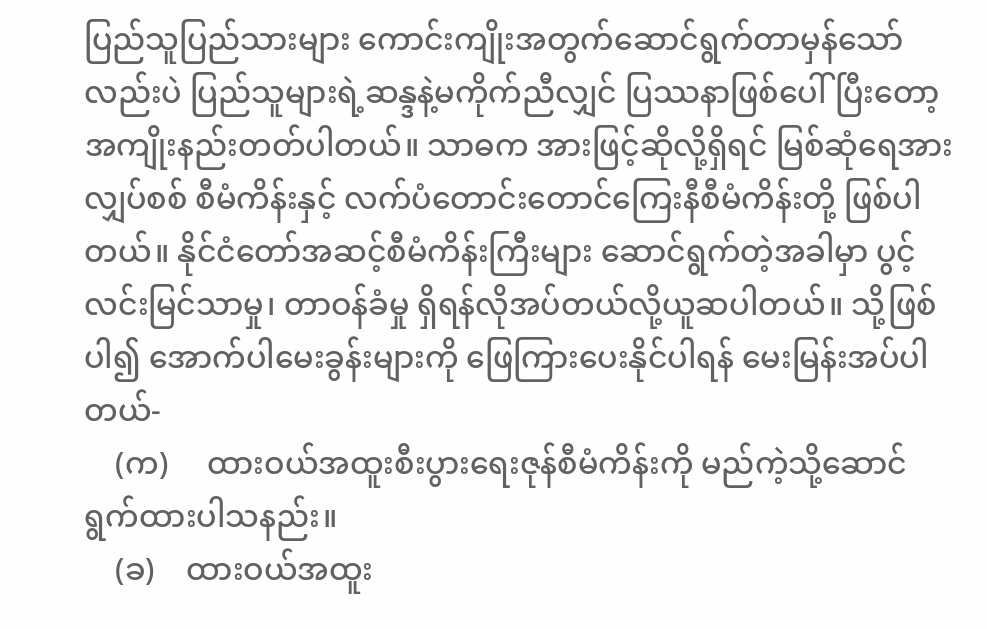ပြည်သူပြည်သားများ ကောင်းကျိုးအတွက်ဆောင်ရွက်တာမှန်သော်လည်းပဲ ပြည်သူများရဲ့ဆန္ဒနဲ့မကိုက်ညီလျှင် ပြဿနာဖြစ်ပေါ်ပြီးတော့ အကျိုးနည်းတတ်ပါတယ်။ သာဓက အားဖြင့်ဆိုလို့ရှိရင် မြစ်ဆုံရေအားလျှပ်စစ် စီမံကိန်းနှင့် လက်ပံတောင်းတောင်ကြေးနီစီမံကိန်းတို့ ဖြစ်ပါတယ်။ နိုင်ငံတော်အဆင့်စီမံကိန်းကြီးများ ဆောင်ရွက်တဲ့အခါမှာ ပွင့်လင်းမြင်သာမှု၊ တာဝန်ခံမှု ရှိရန်လိုအပ်တယ်လို့ယူဆပါတယ်။ သို့ဖြစ်ပါ၍ အောက်ပါမေးခွန်းများကို ဖြေကြားပေးနိုင်ပါရန် မေးမြန်းအပ်ပါတယ်-
    (က)     ထားဝယ်အထူးစီးပွားရေးဇုန်စီမံကိန်းကို မည်ကဲ့သို့ဆောင်ရွက်ထားပါသနည်း။
    (ခ)    ထားဝယ်အထူး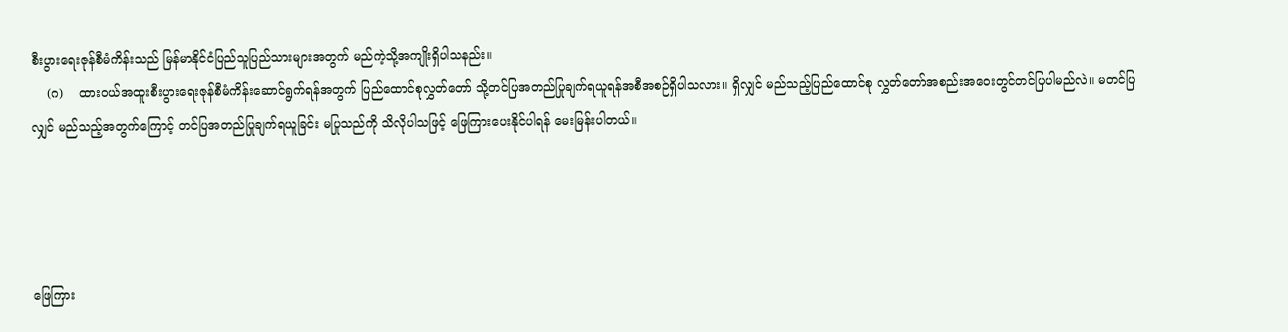စီးပွားရေးဇုန်စီမံကိန်းသည် မြန်မာနိုင်ငံပြည်သူပြည်သားများအတွက် မည်ကဲ့သို့အကျိုးရှိပါသနည်း။
    (ဂ)    ထားဝယ်အထူးစီးပွားရေးဇုန်စီမံကိန်းဆောင်ရွက်ရန်အတွက် ပြည်ထောင်စုလွှတ်တော် သို့တင်ပြအတည်ပြုချက်ရယူရန်အစီအစဉ်ရှိပါသလား။ ရှိလျှင် မည်သည့်ပြည်ထောင်စု လွှတ်တော်အစည်းအဝေးတွင်တင်ပြပါမည်လဲ။ မတင်ပြလျှင် မည်သည့်အတွက်ကြောင့် တင်ပြအတည်ပြုချက်ရယူခြင်း မပြုသည်ကို သိလိုပါသဖြင့် ဖြေကြားပေးနိုင်ပါရန် မေးမြန်းပါတယ်။




ဖြေကြား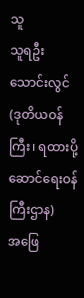သူ
သူရဦးသောင်းလွင် (ဒုတိယဝန်ကြီး၊ ရထားပို့ဆောင်ရေးဝန်ကြီးဌာန)
အဖြေ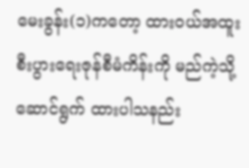မေးခွန်း(၁)ကတော့ ထားဝယ်အထူးစီးပွားရေးဇုန်စီမံကိန်းကို မည်ကဲ့သို့ ဆောင်ရွက် ထားပါသနည်း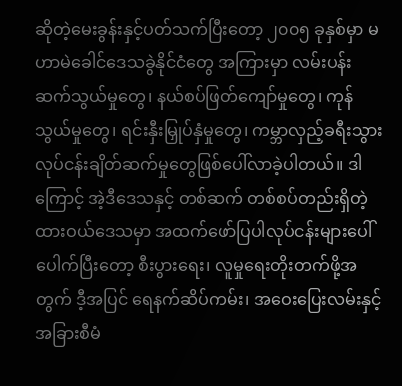ဆိုတဲ့မေးခွန်းနှင့်ပတ်သက်ပြီးတော့ ၂၀၀၅ ခုနှစ်မှာ မဟာမဲခေါင်ဒေသခွဲနိုင်ငံတွေ အကြားမှာ လမ်းပန်းဆက်သွယ်မှုတွေ၊ နယ်စပ်ဖြတ်ကျော်မှုတွေ၊ ကုန်သွယ်မှုတွေ၊ ရင်းနှီးမြှုပ်နှံမှုတွေ၊ ကမ္ဘာလှည့်ခရီးသွားလုပ်ငန်းချိတ်ဆက်မှုတွေဖြစ်ပေါ်လာခဲ့ပါတယ်။ ဒါကြောင့် အဲ့ဒီဒေသနှင့် တစ်ဆက် တစ်စပ်တည်းရှိတဲ့ ထားဝယ်ဒေသမှာ အထက်ဖော်ပြပါလုပ်ငန်းများပေါ်ပေါက်ပြီးတော့ စီးပွားရေး၊ လူမှုရေးတိုးတက်ဖို့အတွက် ဒီ့အပြင် ရေနက်ဆိပ်ကမ်း၊ အဝေးပြေးလမ်းနှင့် အခြားစီမံ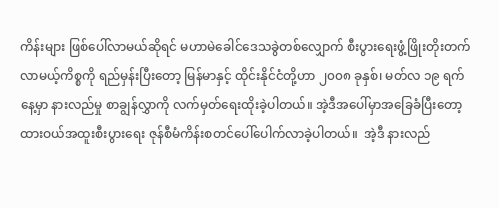ကိန်းများ ဖြစ်ပေါ်လာမယ်ဆိုရင် မဟာမဲခေါင်ဒေသခွဲတစ်လျှောက် စီးပွားရေးဖွံ့ဖြိုးတိုးတက်လာမယ့်ကိစ္စကို ရည်မှန်းပြီးတော့ မြန်မာနှင့် ထိုင်းနိုင်ငံတို့ဟာ ၂၀၀၈ ခုနှစ်၊ မတ်လ ၁၉ ရက်နေ့မှာ နားလည်မှု စာချွန်လွှာကို လက်မှတ်ရေးထိုးခဲ့ပါတယ်။ အဲ့ဒီအပေါ်မှာအခြေခံပြီးတော့ ထားဝယ်အထူးစီးပွားရေး ဇုန်စီမံကိန်းစတင်ပေါ်ပေါက်လာခဲ့ပါတယ်။  အဲ့ဒီ နားလည်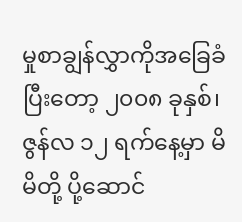မှုစာချွန်လွှာကိုအခြေခံပြီးတော့ ၂၀၀၈ ခုနှစ်၊ ဇွန်လ ၁၂ ရက်နေ့မှာ မိမိတို့ ပို့ဆောင်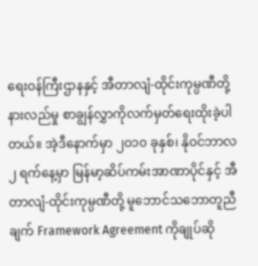ရေးဝန်ကြီးဌာနနှင့် အီတာလျံ-ထိုင်းကုမ္ပဏီတို့ နားလည်မှု စာချွန်လွှာကိုလက်မှတ်ရေးထိုးခဲ့ပါတယ်။ အဲ့ဒီနောက်မှာ ၂၀၁၀ ခုနှစ်၊ နိုဝင်ဘာလ ၂ ရက်နေ့မှာ မြန်မာ့ဆိပ်ကမ်းအာဏာပိုင်နှင့် အီတာလျံ-ထိုင်းကုမ္ပဏီတို့ မူဘောင်သဘောတူညီချက် Framework Agreement ကိုချုပ်ဆို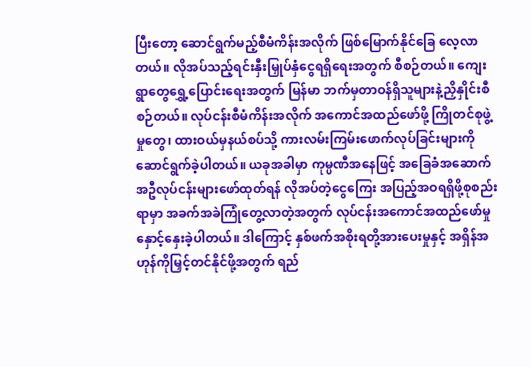ပြီးတော့ ဆောင်ရွက်မည့်စီမံကိန်းအလိုက် ဖြစ်မြောက်နိုင်ခြေ လေ့လာတယ်။ လိုအပ်သည့်ရင်းနှီးမြှုပ်နှံငွေရရှိရေးအတွက် စီစဉ်တယ်။ ကျေးရွာတွေရွှေ့ပြောင်းရေးအတွက် မြန်မာ ဘက်မှတာဝန်ရှိသူများနဲ့ညှိနှိုင်းစီစဉ်တယ်။ လုပ်ငန်းစီမံကိန်းအလိုက် အကောင်အထည်ဖော်ဖို့ ကြိုတင်စုဖွဲ့မှုတွေ၊ ထားဝယ်မှနယ်စပ်သို့ ကားလမ်းကြမ်းဖောက်လုပ်ခြင်းများကို ဆောင်ရွက်ခဲ့ပါတယ်။ ယခုအခါမှာ ကုမ္ပဏီအနေဖြင့် အခြေခံအဆောက်အဦလုပ်ငန်းများဖော်ထုတ်ရန် လိုအပ်တဲ့ငွေကြေး အပြည့်အဝရရှိဖို့စုစည်းရာမှာ အခက်အခဲကြုံတွေ့လာတဲ့အတွက် လုပ်ငန်းအကောင်အထည်ဖော်မှု နှောင့်နှေးခဲ့ပါတယ်။ ဒါကြောင့် နှစ်ဖက်အစိုးရတို့အားပေးမှုနှင့် အရှိန်အဟုန်ကိုမြှင့်တင်နိုင်ဖို့အတွက် ရည်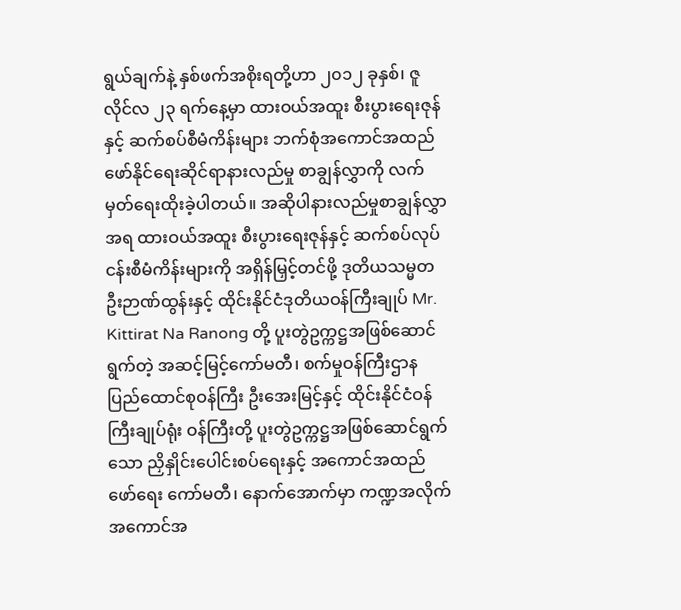ရွယ်ချက်နဲ့ နှစ်ဖက်အစိုးရတို့ဟာ ၂၀၁၂ ခုနှစ်၊ ဇူလိုင်လ ၂၃ ရက်နေ့မှာ ထားဝယ်အထူး စီးပွားရေးဇုန်နှင့် ဆက်စပ်စီမံကိန်းများ ဘက်စုံအကောင်အထည်ဖော်နိုင်ရေးဆိုင်ရာနားလည်မှု စာချွန်လွှာကို လက်မှတ်ရေးထိုးခဲ့ပါတယ်။ အဆိုပါနားလည်မှုစာချွန်လွှာအရ ထားဝယ်အထူး စီးပွားရေးဇုန်နှင့် ဆက်စပ်လုပ်ငန်းစီမံကိန်းများကို အရှိန်မြှင့်တင်ဖို့ ဒုတိယသမ္မတ ဦးဉာဏ်ထွန်းနှင့် ထိုင်းနိုင်ငံဒုတိယဝန်ကြီးချုပ် Mr. Kittirat Na Ranong တို့ ပူးတွဲဥက္ကဋ္ဌအဖြစ်ဆောင်ရွက်တဲ့ အဆင့်မြင့်ကော်မတီ၊ စက်မှုဝန်ကြီးဌာန ပြည်ထောင်စုဝန်ကြီး ဦးအေးမြင့်နှင့် ထိုင်းနိုင်ငံဝန်ကြီးချုပ်ရုံး ဝန်ကြီးတို့ ပူးတွဲဥက္ကဋ္ဌအဖြစ်ဆောင်ရွက်သော ညှိနှိုင်းပေါင်းစပ်ရေးနှင့် အကောင်အထည်ဖော်ရေး ကော်မတီ၊ နောက်အောက်မှာ ကဏ္ဍအလိုက်အကောင်အ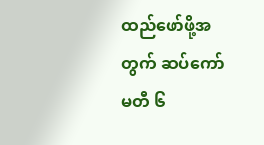ထည်ဖော်ဖို့အတွက် ဆပ်ကော်မတီ ၆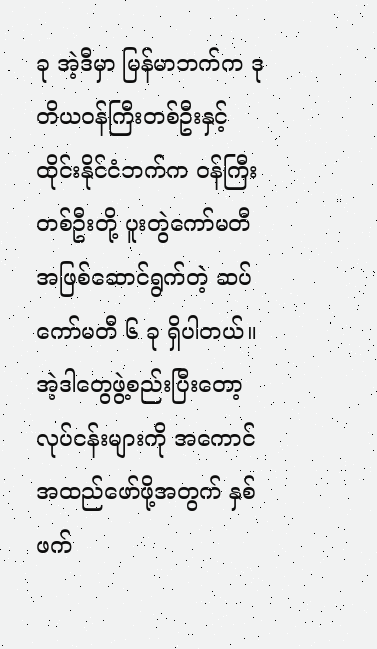ခု အဲ့ဒီမှာ မြန်မာဘက်က ဒုတိယဝန်ကြီးတစ်ဦးနှင့် ထိုင်းနိုင်ငံဘက်က ဝန်ကြီးတစ်ဦးတို့ ပူးတွဲကော်မတီ အဖြစ်ဆောင်ရွက်တဲ့ ဆပ်ကော်မတီ ၆ ခု ရှိပါတယ်။  အဲ့ဒါတွေဖွဲ့စည်းပြီးတော့ လုပ်ငန်းများကို အကောင်အထည်ဖော်ဖို့အတွက် နှစ်ဖက်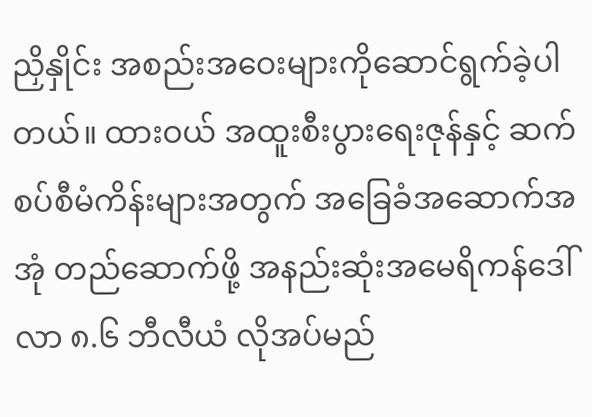ညှိနှိုင်း အစည်းအဝေးများကိုဆောင်ရွက်ခဲ့ပါတယ်။ ထားဝယ် အထူးစီးပွားရေးဇုန်နှင့် ဆက်စပ်စီမံကိန်းများအတွက် အခြေခံအဆောက်အအုံ တည်ဆောက်ဖို့ အနည်းဆုံးအမေရိကန်ဒေါ်လာ ၈.၆ ဘီလီယံ လိုအပ်မည်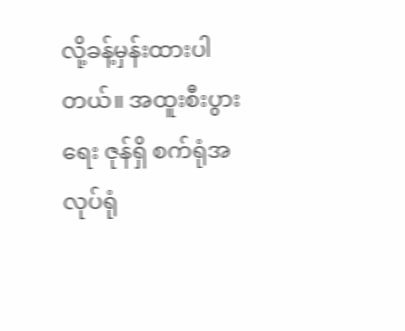လို့ခန့်မှန်းထားပါတယ်။ အထူးစီးပွားရေး ဇုန်ရှိ စက်ရုံအလုပ်ရုံ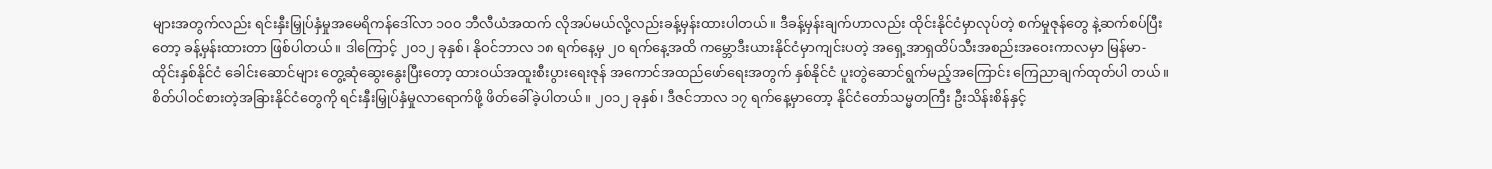များအတွက်လည်း ရင်းနှီးမြှုပ်နှံမှုအမေရိကန်ဒေါ်လာ ၁၀၀ ဘီလီယံအထက် လိုအပ်မယ်လို့လည်းခန့်မှန်းထားပါတယ်။ ဒီခန့်မှန်းချက်ဟာလည်း ထိုင်းနိုင်ငံမှာလုပ်တဲ့ စက်မှုဇုန်တွေ နဲ့ဆက်စပ်ပြီးတော့ ခန့်မှန်းထားတာ ဖြစ်ပါတယ်။ ဒါကြောင့် ၂၀၁၂ ခုနှစ်၊ နိုဝင်ဘာလ ၁၈ ရက်နေ့မှ ၂၀ ရက်နေ့အထိ ကမ္ဘောဒီးယားနိုင်ငံမှာကျင်းပတဲ့ အရှေ့အာရှထိပ်သီးအစည်းအဝေးကာလမှာ မြန်မာ-ထိုင်းနှစ်နိုင်ငံ ခေါင်းဆောင်များ တွေ့ဆုံဆွေးနွေးပြီးတော့ ထားဝယ်အထူးစီးပွားရေးဇုန် အကောင်အထည်ဖော်ရေးအတွက် နှစ်နိုင်ငံ ပူးတွဲဆောင်ရွက်မည့်အကြောင်း ကြေညာချက်ထုတ်ပါ တယ်။ စိတ်ပါဝင်စားတဲ့အခြားနိုင်ငံတွေကို ရင်းနှီးမြှုပ်နှံမှုလာရောက်ဖို့ ဖိတ်ခေါ်ခဲ့ပါတယ်။ ၂၀၁၂ ခုနှစ်၊ ဒီဇင်ဘာလ ၁၇ ရက်နေ့မှာတော့ နိုင်ငံတော်သမ္မတကြီး ဦးသိန်းစိန်နှင့်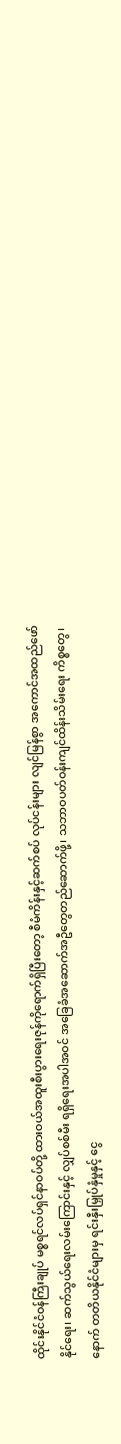ထိုင်းနိုင်ငံဝန်ကြီးချုပ် မစ္စရင်လပ်ရှင်နာဝပ်တို့ ထားဝယ်အထူးစီးပွားရေးဇုန်ကိုရောက်ရှိပြီးတော့ စီမံကိန်းနှင့်ဆက်စပ် လုပ်ငန်းများ လျင်မြန်စွာ အကောင်အထည်ဖော်နိုင်ရေး၊ ဆက်သွယ်ရေးလမ်းကြောင်းနှင့် လျှပ်စစ်မီး ရရှိရေးအပါအဝင် အခြေခံအဆောက်အဦတွေတည်ဆောက်ဖို့၊ သဘာဝပတ်ဝန်းကျင်ထိန်းသိမ်းရေး ကိစ္စတွေ၊ နောက် တတိယနိုင်ငံများမှ ရင်းနှီးမြှုပ်နှံမှုနှင့် ငွေ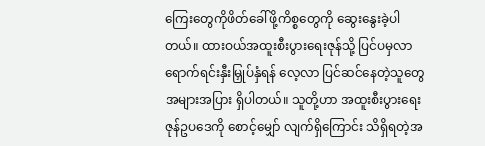ကြေးတွေကိုဖိတ်ခေါ်ဖို့ကိစ္စတွေကို ဆွေးနွေးခဲ့ပါတယ်။ ထားဝယ်အထူးစီးပွားရေးဇုန်သို့ ပြင်ပမှလာရောက်ရင်းနှီးမြှုပ်နှံရန် လေ့လာ ပြင်ဆင်နေတဲ့သူတွေ အများအပြား ရှိပါတယ်။ သူတို့ဟာ အထူးစီးပွားရေးဇုန်ဥပဒေကို စောင့်မျှော် လျက်ရှိကြောင်း သိရှိရတဲ့အ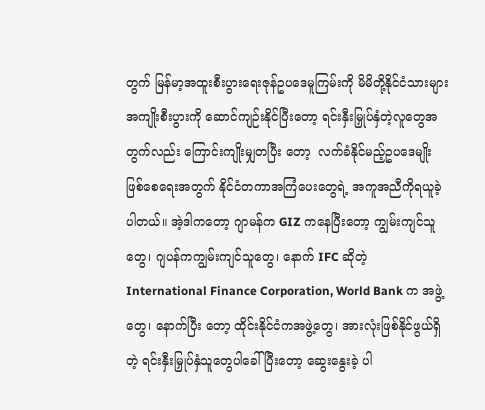တွက် မြန်မာ့အထူးစီးပွားရေးဇုန်ဥပဒေမူကြမ်းကို မိမိတို့နိုင်ငံသားများ အကျိုးစီးပွားကို ဆောင်ကျဉ်းနိုင်ပြီးတော့ ရင်းနှီးမြှုပ်နှံတဲ့လူတွေအတွက်လည်း ကြောင်းကျိုးမျှတပြီး တော့  လက်ခံနိုင်မည့်ဥပဒေမျိုးဖြစ်စေရေးအတွက် နိုင်ငံတကာအကြံပေးတွေရဲ့ အကူအညီကိုရယူခဲ့ ပါတယ်။ အဲ့ဒါကတော့ ဂျာမန်က GIZ ကနေပြီးတော့ ကျွမ်းကျင်သူတွေ၊ ဂျပန်ကကျွမ်းကျင်သူတွေ၊ နောက် IFC ဆိုတဲ့ International Finance Corporation, World Bank က အဖွဲ့တွေ၊ နောက်ပြီး တော့ ထိုင်းနိုင်ငံကအဖွဲ့တွေ၊ အားလုံးဖြစ်နိုင်ဖွယ်ရှိတဲ့ ရင်းနှီးမြှုပ်နှံသူတွေပါခေါ်ပြီးတော့ ဆွေးနွေးခဲ့ ပါ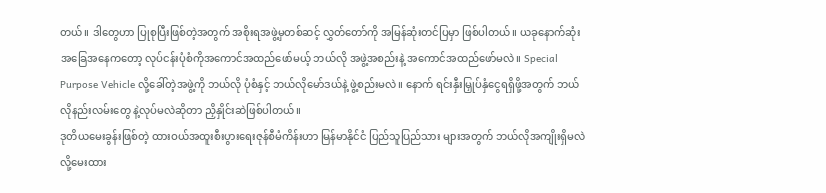တယ်။ ဒါတွေဟာ ပြုစုပြီးဖြစ်တဲ့အတွက် အစိုးရအဖွဲ့မှတစ်ဆင့် လွှတ်တော်ကို အမြန်ဆုံးတင်ပြမှာ ဖြစ်ပါတယ်။ ယခုနောက်ဆုံးအခြေအနေကတော့ လုပ်ငန်းပုံစံကိုအကောင်အထည်ဖော်မယ့် ဘယ်လို အဖွဲ့အစည်းနဲ့ အကောင်အထည်ဖော်မလဲ။ Special Purpose Vehicle လို့ခေါ်တဲ့အဖွဲ့ကို ဘယ်လို ပုံစံနှင့် ဘယ်လိုမော်ဒယ်နဲ့ ဖွဲ့စည်းမလဲ။ နောက် ရင်းနှီးမြှုပ်နှံငွေရရှိဖို့အတွက် ဘယ်လိုနည်းလမ်းတွေ နဲ့လုပ်မလဲဆိုတာ ညှိနှိုင်းဆဲဖြစ်ပါတယ်။
ဒုတိယမေးခွန်းဖြစ်တဲ့ ထားဝယ်အထူးစီးပွားရေးဇုန်စီမံကိန်းဟာ မြန်မာနိုင်ငံ ပြည်သူပြည်သား များအတွက် ဘယ်လိုအကျိုးရှိမလဲလို့မေးထား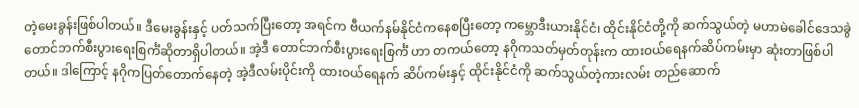တဲ့မေးခွန်းဖြစ်ပါတယ်။ ဒီမေးခွန်းနှင့် ပတ်သက်ပြီးတော့ အရင်က ဗီယက်နမ်နိုင်ငံကနေစပြီးတော့ ကမ္ဘောဒီးယားနိုင်ငံ၊ ထိုင်းနိုင်ငံတို့ကို ဆက်သွယ်တဲ့ မဟာမဲခေါင်ဒေသခွဲ တောင်ဘက်စီးပွားရေးစြင်္ကံဆိုတာရှိပါတယ်။ အဲ့ဒီ တောင်ဘက်စီးပွားရေးစြင်္ကံ ဟာ တကယ်တော့ နဂိုကသတ်မှတ်တုန်းက ထားဝယ်ရေနက်ဆိပ်ကမ်းမှာ ဆုံးတာဖြစ်ပါတယ်။ ဒါကြောင့် နဂိုကပြတ်တောက်နေတဲ့ အဲ့ဒီလမ်းပိုင်းကို ထားဝယ်ရေနက် ဆိပ်ကမ်းနှင့် ထိုင်းနိုင်ငံကို ဆက်သွယ်တဲ့ကားလမ်း တည်ဆောက်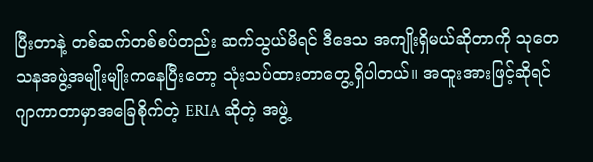ပြီးတာနဲ့ တစ်ဆက်တစ်စပ်တည်း ဆက်သွယ်မိရင် ဒီဒေသ အကျိုးရှိမယ်ဆိုတာကို သုတေသနအဖွဲ့အမျိုးမျိုးကနေပြီးတော့ သုံးသပ်ထားတာတွေ့ရှိပါတယ်။ အထူးအားဖြင့်ဆိုရင် ဂျာကာတာမှာအခြေစိုက်တဲ့ ERIA ဆိုတဲ့ အဖွဲ့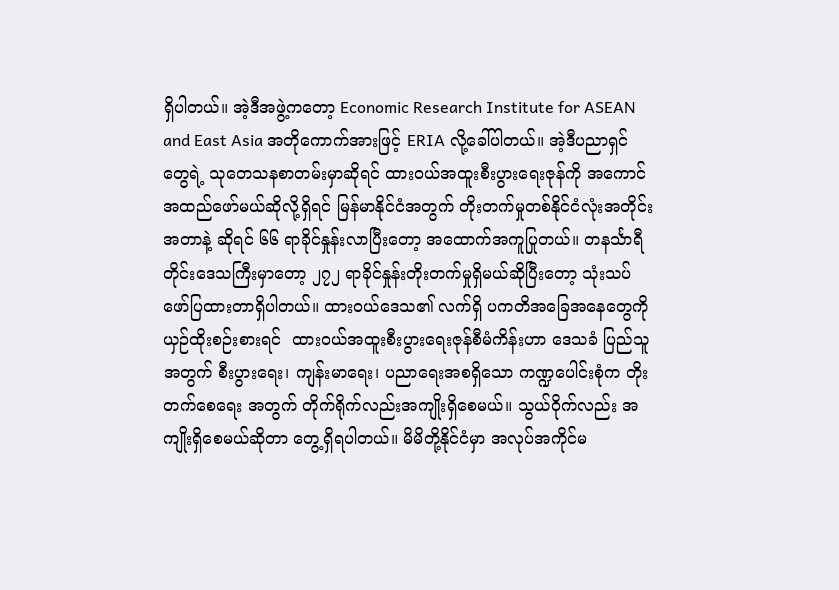ရှိပါတယ်။ အဲ့ဒီအဖွဲ့ကတော့ Economic Research Institute for ASEAN and East Asia အတိုကောက်အားဖြင့် ERIA လို့ခေါ်ပါတယ်။ အဲ့ဒီပညာရှင်တွေရဲ့ သုတေသနစာတမ်းမှာဆိုရင် ထားဝယ်အထူးစီးပွားရေးဇုန်ကို အကောင်အထည်ဖော်မယ်ဆိုလို့ရှိရင် မြန်မာနိုင်ငံအတွက် တိုးတက်မှုတစ်နိုင်ငံလုံးအတိုင်းအတာနဲ့ ဆိုရင် ၆၆ ရာခိုင်နှုန်းလာပြီးတော့ အထောက်အကူပြုတယ်။ တနင်္သာရီတိုင်းဒေသကြီးမှာတော့ ၂၇၂ ရာခိုင်နှုန်းတိုးတက်မှုရှိမယ်ဆိုပြီးတော့ သုံးသပ်ဖော်ပြထားတာရှိပါတယ်။ ထားဝယ်ဒေသ၏ လက်ရှိ ပကတိအခြေအနေတွေကို ယှဉ်ထိုးစဉ်းစားရင်  ထားဝယ်အထူးစီးပွားရေးဇုန်စီမံကိန်းဟာ ဒေသခံ ပြည်သူအတွက် စီးပွားရေး၊ ကျန်းမာရေး၊ ပညာရေးအစရှိသော ကဏ္ဍပေါင်းစုံက တိုးတက်စေရေး အတွက် တိုက်ရိုက်လည်းအကျိုးရှိစေမယ်။ သွယ်ဝိုက်လည်း အကျိုးရှိစေမယ်ဆိုတာ တွေ့ရှိရပါတယ်။ မိမိတို့နိုင်ငံမှာ အလုပ်အကိုင်မ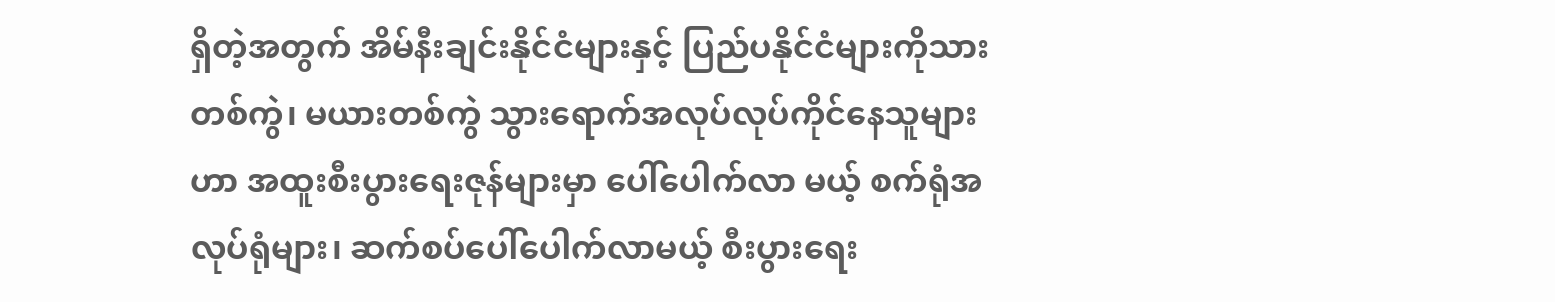ရှိတဲ့အတွက် အိမ်နီးချင်းနိုင်ငံများနှင့် ပြည်ပနိုင်ငံများကိုသားတစ်ကွဲ၊ မယားတစ်ကွဲ သွားရောက်အလုပ်လုပ်ကိုင်နေသူများဟာ အထူးစီးပွားရေးဇုန်များမှာ ပေါ်ပေါက်လာ မယ့် စက်ရုံအလုပ်ရုံများ၊ ဆက်စပ်ပေါ်ပေါက်လာမယ့် စီးပွားရေး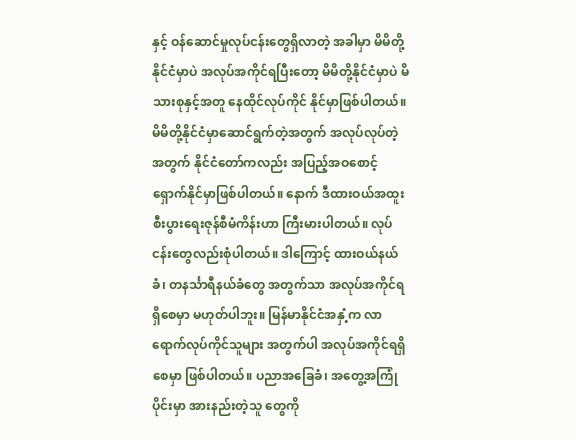နှင့် ဝန်ဆောင်မှုလုပ်ငန်းတွေရှိလာတဲ့ အခါမှာ မိမိတို့နိုင်ငံမှာပဲ အလုပ်အကိုင်ရပြီးတော့ မိမိတို့နိုင်ငံမှာပဲ မိသားစုနှင့်အတူ နေထိုင်လုပ်ကိုင် နိုင်မှာဖြစ်ပါတယ်။ မိမိတို့နိုင်ငံမှာဆောင်ရွက်တဲ့အတွက် အလုပ်လုပ်တဲ့အတွက် နိုင်ငံတော်ကလည်း အပြည့်အဝစောင့်ရှောက်နိုင်မှာဖြစ်ပါတယ်။ နောက် ဒီထားဝယ်အထူးစီးပွားရေးဇုန်စီမံကိန်းဟာ ကြီးမားပါတယ်။ လုပ်ငန်းတွေလည်းစုံပါတယ်။ ဒါကြောင့် ထားဝယ်နယ်ခံ၊ တနင်္သာရီနယ်ခံတွေ အတွက်သာ အလုပ်အကိုင်ရရှိစေမှာ မဟုတ်ပါဘူး။ မြန်မာနိုင်ငံအနှံ့က လာရောက်လုပ်ကိုင်သူများ အတွက်ပါ အလုပ်အကိုင်ရရှိစေမှာ ဖြစ်ပါတယ်။ ပညာအခြေခံ၊ အတွေ့အကြုံပိုင်းမှာ အားနည်းတဲ့သူ တွေကို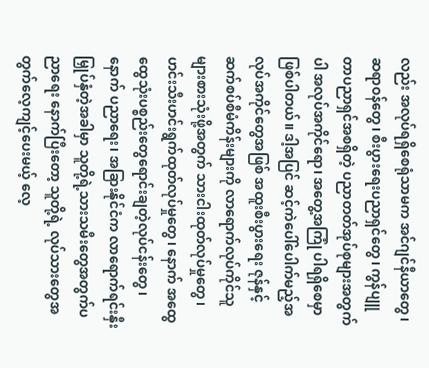လည်း အလုပ်ရရှိစေရုံသာမက အင်ဂျင်နီယာတွေ၊ ဆရာဝန်တွေ၊ စီးပွားရေးပညာရှင်တွေ၊ ကွန်ပျူတာပညာရှင်အစရှိတဲ့ ပညာတတ်အုပ်စုများအတွက်ပါ အလုပ်အကိုင်ရော၊ အတွေ့အကြုံ ပါရရှိစေမှာဖြစ်ပါတယ်။ ဒါ့အပြင် ဆင့်ကဲပေါ်ပေါက်မည့်အလုပ်အကိုင်တွေအဖြစ် အထူးစီးပွားရေး ဇုန်နှင့် ဆက်စပ်စီမံကိန်းများကို လာရောက်လုပ်ကိုင်သူများစားသုံးဖို့အတွက် သားငါးထုတ်လုပ်မှုတွေ၊ ဟင်းသီးဟင်းရွက်ထုတ်လုပ်မှုတွေ၊ နောက် အထွေထွေသုံးပစ္စည်းတွေရောင်းချတဲ့လုပ်ငန်းတွေ၊ နောက် ပညာရေး၊ အခြားနိုင်ငံက လာရောက်ရင်းနှီးမြှုပ်နှံတဲ့အခါမှာ သူတို့ရဲ့သားသမီးတွေအတွက်ပညာရေး နောက်ပြီးတော့ သူတို့ရဲ့ လုပ်သားတွေအတွက်လေ့ကျင့်ပေးမယ့် လေ့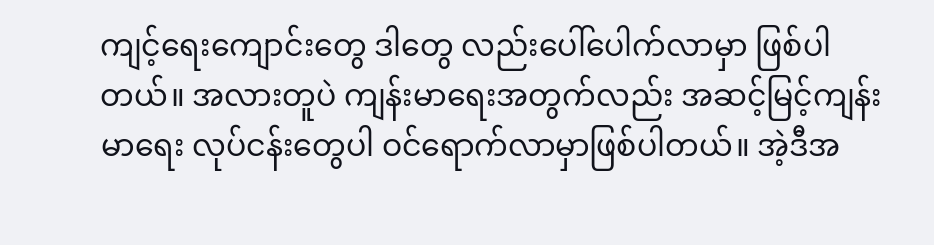ကျင့်ရေးကျောင်းတွေ ဒါတွေ လည်းပေါ်ပေါက်လာမှာ ဖြစ်ပါတယ်။ အလားတူပဲ ကျန်းမာရေးအတွက်လည်း အဆင့်မြင့်ကျန်းမာရေး လုပ်ငန်းတွေပါ ဝင်ရောက်လာမှာဖြစ်ပါတယ်။ အဲ့ဒီအ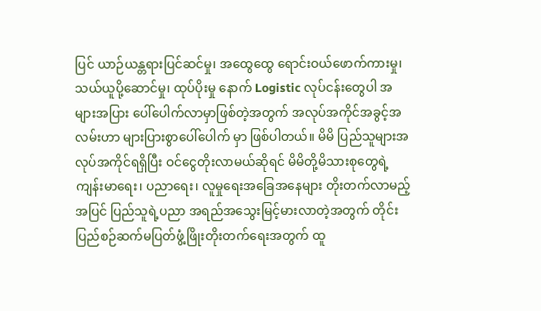ပြင် ယာဉ်ယန္တရားပြင်ဆင်မှု၊ အ‌ထွေထွေ ရောင်းဝယ်ဖောက်ကားမှု၊ သယ်ယူပို့ဆောင်မှု၊ ထုပ်ပိုးမှု နောက် Logistic လုပ်ငန်းတွေပါ အများအပြား ပေါ်ပေါက်လာမှာဖြစ်တဲ့အတွက် အလုပ်အကိုင်အခွင့်အလမ်းဟာ များပြားစွာပေါ်ပေါက် မှာ ဖြစ်ပါတယ်။ မိမိ ပြည်သူများအလုပ်အကိုင်ရရှိပြီး ဝင်ငွေတိုးလာမယ်ဆိုရင် မိမိတို့မိသားစုတွေရဲ့ ကျန်းမာရေး၊ ပညာရေး၊ လူမှုရေးအခြေအနေများ တိုးတက်လာမည့်အပြင် ပြည်သူရဲ့ပညာ အရည်အသွေးမြင့်မားလာတဲ့အတွက် တိုင်းပြည်စဉ်ဆက်မပြတ်ဖွံ့ဖြိုးတိုးတက်ရေးအတွက် ထူ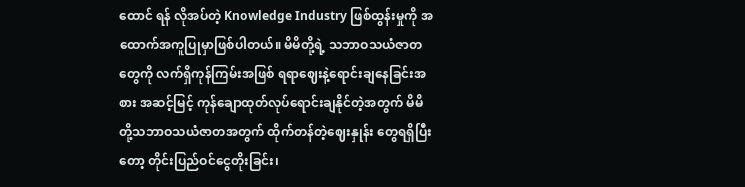ထောင် ရန် လိုအပ်တဲ့ Knowledge Industry ဖြစ်ထွန်းမှုကို အထောက်အကူပြုမှာဖြစ်ပါတယ်။ မိမိတို့ရဲ့ သဘာဝသယံဇာတတွေကို လက်ရှိကုန်ကြမ်းအဖြစ် ရရာဈေးနဲ့ရောင်းချနေခြင်းအစား အဆင့်မြင့် ကုန်ချောထုတ်လုပ်ရောင်းချနိုင်တဲ့အတွက် မိမိတို့သဘာဝသယံဇာတအတွက် ထိုက်တန်တဲ့ဈေးနှုန်း တွေရရှိပြီးတော့ တိုင်းပြည်ဝင်ငွေတိုးခြင်း၊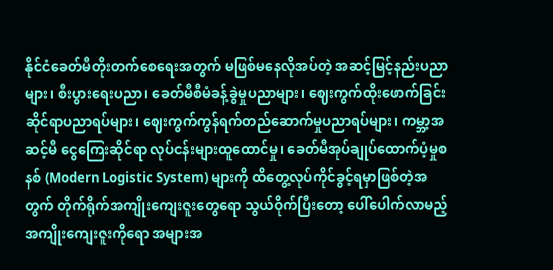နိုင်ငံခေတ်မီတိုးတက်စေရေးအတွက် မဖြစ်မနေလိုအပ်တဲ့ အဆင့်မြင့်နည်းပညာများ၊ စီးပွားရေးပညာ၊ ခေတ်မီစီမံခန့်ခွဲမှုပညာများ၊ ဈေးကွက်ထိုးဖောက်ခြင်း ဆိုင်ရာပညာရပ်များ၊ ဈေးကွက်ကွန်ရက်တည်ဆောက်မှုပညာရပ်များ၊ ကမ္ဘာ့အဆင့်မီ ငွေကြေးဆိုင်ရာ လုပ်ငန်းများထူထောင်မှု၊ ခေတ်မီအုပ်ချုပ်ထောက်ပံ့မှုစနစ် (Modern Logistic System) များကို ထိတွေ့လုပ်ကိုင်ခွင့်ရမှာဖြစ်တဲ့အတွက် တိုက်ရိုက်အကျိုးကျေးဇူးတွေရော သွယ်ဝိုက်ပြီးတော့ ပေါ်ပေါက်လာမည့် အကျိုးကျေးဇူးကိုရော အများအ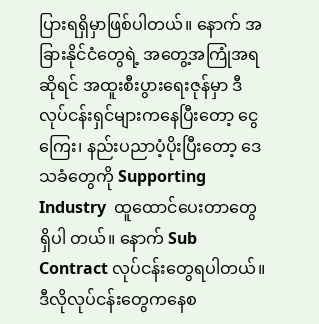ပြားရရှိမှာဖြစ်ပါတယ်။ နောက် အခြားနိုင်ငံတွေရဲ့ အတွေ့အကြုံအရဆိုရင် အထူးစီးပွားရေးဇုန်မှာ ဒီလုပ်ငန်းရှင်များကနေပြီးတော့ ငွေကြေး၊ နည်းပညာပံ့ပိုးပြီးတော့ ဒေသခံတွေကို Supporting Industry  ထူထောင်ပေးတာတွေရှိပါ တယ်။ နောက် Sub Contract လုပ်ငန်းတွေရပါတယ်။ ဒီလိုလုပ်ငန်းတွေကနေစ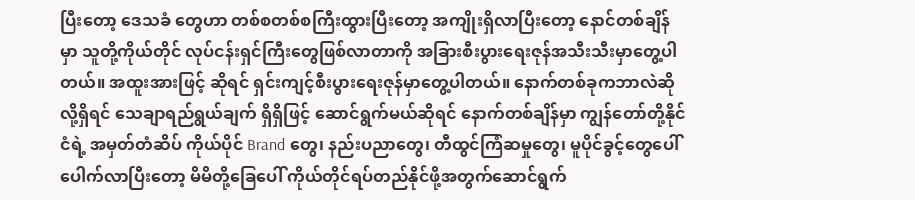ပြီးတော့ ဒေသခံ တွေဟာ တစ်စတစ်စကြီးထွားပြီးတော့ အကျိုးရှိလာပြီးတော့ နောင်တစ်ချိန်မှာ သူတို့ကိုယ်တိုင် လုပ်ငန်းရှင်ကြီးတွေဖြစ်လာတာကို အခြားစီးပွားရေးဇုန်အသီးသီးမှာတွေ့ပါတယ်။ အထူးအားဖြင့် ဆိုရင် ရှင်းကျင့်စီးပွားရေးဇုန်မှာတွေ့ပါတယ်။ နောက်တစ်ခုကဘာလဲဆိုလို့ရှိရင် သေချာရည်ရွယ်ချက် ရှိရှိဖြင့် ဆောင်ရွက်မယ်ဆိုရင် နောက်တစ်ချိန်မှာ ကျွန်တော်တို့နိုင်ငံရဲ့ အမှတ်တံဆိပ် ကိုယ်ပိုင် Brand တွေ၊ နည်းပညာတွေ၊ တီထွင်ကြံဆမှုတွေ၊ မူပိုင်ခွင့်တွေပေါ်ပေါက်လာပြီးတော့ မိမိတို့ခြေပေါ် ကိုယ်တိုင်ရပ်တည်နိုင်ဖို့အတွက်ဆောင်ရွက်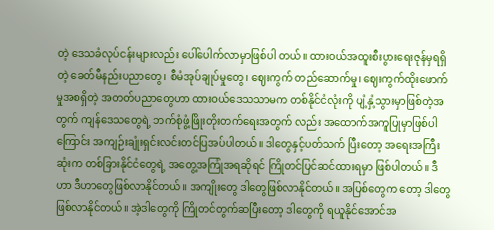တဲ့ ဒေသခံလုပ်ငန်းများလည်း ပေါ်ပေါက်လာမှာဖြစ်ပါ တယ်။ ထားဝယ်အထူးစီးပွားရေးဇုန်မှရရှိတဲ့ ခေတ်မီနည်းပညာတွေ၊ စီမံအုပ်ချုပ်မှုတွေ၊ ဈေးကွက် တည်ဆောက်မှု၊ ဈေးကွက်ထိုးဖောက်မှုအစရှိတဲ့ အတတ်ပညာတွေဟာ ထားဝယ်ဒေသသာမက တစ်နိုင်ငံလုံးကို ပျံ့နှံ့သွားမှာဖြစ်တဲ့အတွက် ကျန်ဒေသတွေရဲ့ ဘက်စုံဖွံ့ဖြိုးတိုးတက်ရေးအတွက် လည်း အထောက်အကူပြုမှာဖြစ်ပါကြောင်း အကျဉ်းချုံးရှင်းလင်းတင်ပြအပ်ပါတယ်။ ဒါတွေနှင့်ပတ်သက် ပြီးတော့ အရေးအကြီးဆုံးက တစ်ခြားနိုင်ငံတွေရဲ့ အတွေ့အကြုံအရဆိုရင် ကြိုတင်ပြင်ဆင်ထားရမှာ ဖြစ်ပါတယ်။ ဒီဟာ ဒီဟာတွေဖြစ်လာနိုင်တယ်။ အကျိုးတွေ ဒါတွေဖြစ်လာနိုင်တယ်။ အပြစ်တွေက တော့ ဒါတွေဖြစ်လာနိုင်တယ်။ အဲ့ဒါတွေကို ကြိုတင်တွက်ဆပြီးတော့ ဒါတွေကို ရယူနိုင်အောင်အ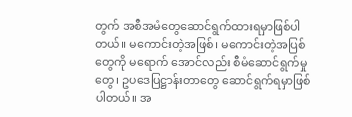တွက် အစီအမံတွေဆောင်ရွက်ထားရမှာဖြစ်ပါတယ်။ မကောင်းတဲ့အဖြစ်၊ မကောင်းတဲ့အပြစ်တွေကို မရောက် အောင်လည်း စီမံဆောင်ရွက်မှုတွေ၊ ဥပဒေပြဋ္ဌာန်းတာတွေ ဆောင်ရွက်ရမှာဖြစ်ပါတယ်။ အ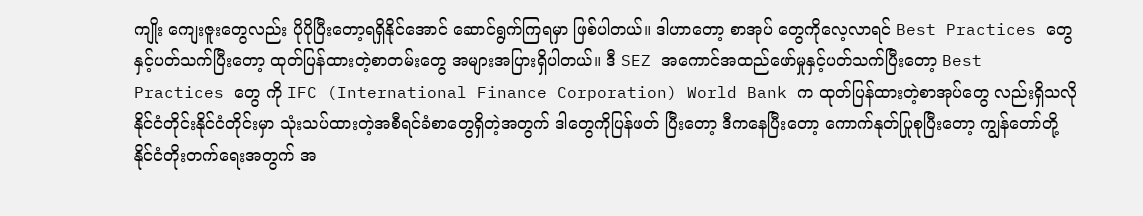ကျိုး ကျေးဇူးတွေလည်း ပိုပိုပြီးတော့ရရှိနိုင်အောင် ဆောင်ရွက်ကြရမှာ ဖြစ်ပါတယ်။ ဒါဟာတော့ စာအုပ် တွေကိုလေ့လာရင် Best Practices တွေနှင့်ပတ်သက်ပြီးတော့ ထုတ်ပြန်ထားတဲ့စာတမ်းတွေ အများအပြားရှိပါတယ်။ ဒီ SEZ အကောင်အထည်ဖော်မှုနှင့်ပတ်သက်ပြီးတော့ Best Practices တွေ ကို IFC (International Finance Corporation) World Bank က ထုတ်ပြန်ထားတဲ့စာအုပ်တွေ လည်းရှိသလို နိုင်ငံတိုင်းနိုင်ငံတိုင်းမှာ သုံးသပ်ထားတဲ့အစီရင်ခံစာတွေရှိတဲ့အတွက် ဒါတွေကိုပြန်ဖတ် ပြီးတော့ ဒီကနေပြီးတော့ ကောက်နုတ်ပြုစုပြီးတော့ ကျွန်တော်တို့ နိုင်ငံတိုးတက်ရေးအတွက် အ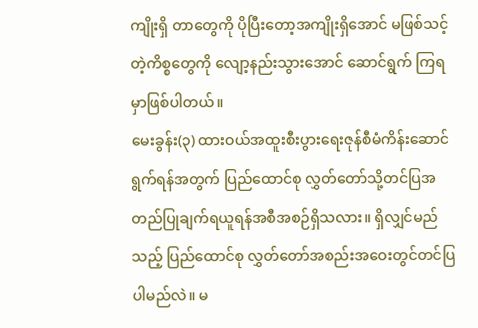ကျိုးရှိ တာတွေကို ပိုပြီးတော့အကျိုးရှိအောင် မဖြစ်သင့်တဲ့ကိစ္စတွေကို လျော့နည်းသွားအောင် ဆောင်ရွက် ကြရမှာဖြစ်ပါတယ်။
မေးခွန်း(၃) ထားဝယ်အထူးစီးပွားရေးဇုန်စီမံကိန်းဆောင်ရွက်ရန်အတွက် ပြည်ထောင်စု လွှတ်တော်သို့တင်ပြအတည်ပြုချက်ရယူရန်အစီအစဉ်ရှိသလား။ ရှိလျှင်မည်သည့် ပြည်ထောင်စု လွှတ်တော်အစည်းအဝေးတွင်တင်ပြပါမည်လဲ။ မ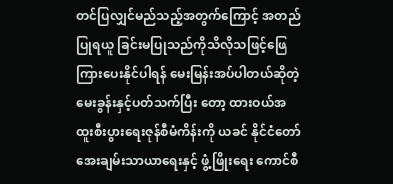တင်ပြလျှင်မည်သည့်အတွက်ကြောင့် အတည်ပြုရယူ ခြင်းမပြုသည်ကိုသိလိုသဖြင့်ဖြေကြားပေးနိုင်ပါရန် မေးမြန်းအပ်ပါတယ်ဆိုတဲ့မေးခွန်းနှင့်ပတ်သက်ပြီး တော့ ထားဝယ်အထူးစီးပွားရေးဇုန်စီမံကိန်းကို ယခင် နိုင်ငံတော်အေးချမ်းသာယာရေးနှင့် ဖွံ့ဖြိုးရေး ကောင်စီ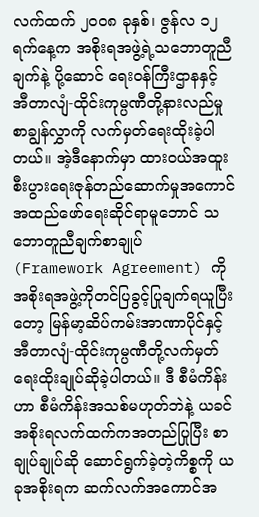လက်ထက် ၂၀၀၈ ခုနှစ်၊ ဇွန်လ ၁၂ ရက်နေ့က အစိုးရအဖွဲ့ရဲ့သဘောတူညီချက်နဲ့ ပို့ဆောင် ရေးဝန်ကြီးဌာနနှင့် အီတာလျံ-ထိုင်းကုမ္ပဏီတို့နားလည်မှုစာချွန်လွှာကို လက်မှတ်ရေးထိုးခဲ့ပါတယ်။ အဲ့ဒီနောက်မှာ ထားဝယ်အထူးစီးပွားရေးဇုန်တည်ဆောက်မှုအကောင်အထည်ဖော်ရေးဆိုင်ရာမူဘောင် သဘောတူညီချက်စာချုပ် (Framework Agreement) ကို အစိုးရအဖွဲ့ကိုတင်ပြခွင့်ပြုချက်ရယူပြီး တော့ မြန်မာ့ဆိပ်ကမ်းအာဏာပိုင်နှင့် အီတာလျံ-ထိုင်းကုမ္ပဏီတို့လက်မှတ်ရေးထိုးချုပ်ဆိုခဲ့ပါတယ်။ ဒီ စီမံကိန်းဟာ စီမံကိန်းအသစ်မဟုတ်ဘဲနဲ့ ယခင်အစိုးရလက်ထက်ကအတည်ပြုပြီး စာချုပ်ချုပ်ဆို ဆောင်ရွက်ခဲ့တဲ့ကိစ္စကို ယခုအစိုးရက ဆက်လက်အကောင်အ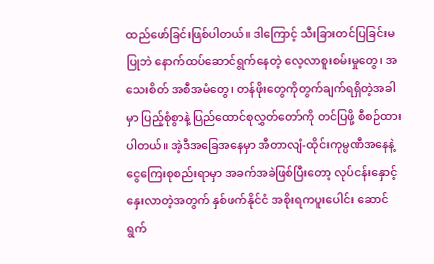ထည်ဖော်ခြင်းဖြစ်ပါတယ်။ ဒါကြောင့် သီးခြားတင်ပြခြင်းမပြုဘဲ နောက်ထပ်ဆောင်ရွက်နေတဲ့ လေ့လာစူးစမ်းမှုတွေ၊ အသေးစိတ် အစီအမံတွေ၊ တန်ဖိုးတွေကိုတွက်ချက်ရရှိတဲ့အခါမှာ ပြည့်စုံစွာနဲ့ ပြည်ထောင်စုလွှတ်တော်ကို တင်ပြဖို့ စီစဉ်ထားပါတယ်။ အဲ့ဒီအခြေအနေမှာ အီတာလျံ-ထိုင်းကုမ္ပဏီအနေနဲ့ ငွေကြေးစုစည်းရာမှာ အခက်အခဲဖြစ်ပြီးတော့ လုပ်ငန်းနှောင့်နှေးလာတဲ့အတွက် နှစ်ဖက်နိုင်ငံ အစိုးရကပူးပေါင်း ဆောင်ရွက်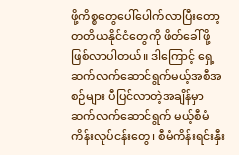ဖို့ကိစ္စတွေပေါ်ပေါက်လာပြီးတော့ တတိယနိုင်ငံတွေကို ဖိတ်ခေါ်ဖို့ဖြစ်လာပါတယ်။ ဒါကြောင့် ရှေ့ဆက်လက်ဆောင်ရွက်မယ့်အစီအစဉ်များ ပီပြင်လာတဲ့အချိန်မှာ ဆက်လက်ဆောင်ရွက် မယ့်စီမံကိန်းလုပ်ငန်းတွေ၊ စီမံကိန်းရင်းနှီး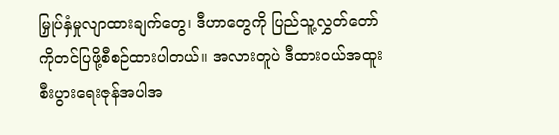မြှုပ်နှံမှုလျာထားချက်တွေ၊ ဒီဟာတွေကို ပြည်သူ့လွှတ်တော် ကိုတင်ပြဖို့စီစဉ်ထားပါတယ်။ အလားတူပဲ ဒီထားဝယ်အထူးစီးပွားရေးဇုန်အပါအ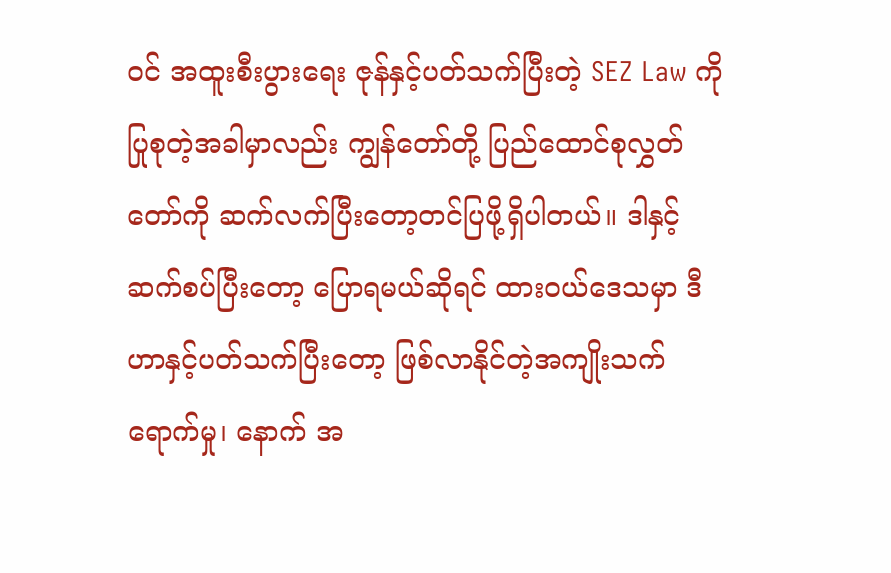ဝင် အထူးစီးပွားရေး ဇုန်နှင့်ပတ်သက်ပြီးတဲ့ SEZ Law ကိုပြုစုတဲ့အခါမှာလည်း ကျွန်တော်တို့ ပြည်ထောင်စုလွှတ်တော်ကို ဆက်လက်ပြီးတော့တင်ပြဖို့ရှိပါတယ်။ ဒါနှင့်ဆက်စပ်ပြီးတော့ ပြောရမယ်ဆိုရင် ထားဝယ်ဒေသမှာ ဒီဟာနှင့်ပတ်သက်ပြီးတော့ ဖြစ်လာနိုင်တဲ့အကျိုးသက်ရောက်မှု၊ နောက် အ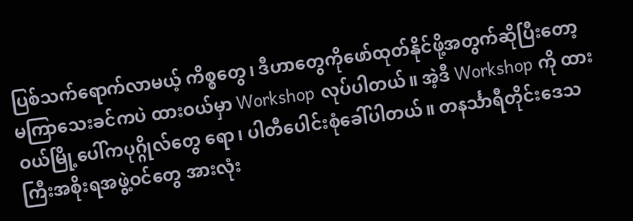ပြစ်သက်ရောက်လာမယ့် ကိစ္စတွေ၊ ဒီဟာတွေကိုဖော်ထုတ်နိုင်ဖို့အတွက်ဆိုပြီးတော့ မကြာသေးခင်ကပဲ ထားဝယ်မှာ Workshop လုပ်ပါတယ်။ အဲ့ဒီ Workshop ကို ထားဝယ်မြို့ပေါ်ကပုဂ္ဂိုလ်တွေ ရော၊ ပါတီပေါင်းစုံခေါ်ပါတယ်။ တနင်္သာရီတိုင်းဒေသကြီးအစိုးရအဖွဲ့ဝင်တွေ အားလုံး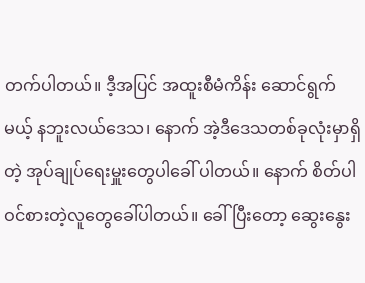တက်ပါတယ်။ ဒီ့အပြင် အထူးစီမံကိန်း ဆောင်ရွက်မယ့် နဘူးလယ်ဒေသ၊ နောက် အဲ့ဒီဒေသတစ်ခုလုံးမှာရှိတဲ့ အုပ်ချုပ်ရေးမှူးတွေပါခေါ် ပါတယ်။ နောက် စိတ်ပါဝင်စားတဲ့လူတွေခေါ်ပါတယ်။ ခေါ်ပြီးတော့ ဆွေးနွေး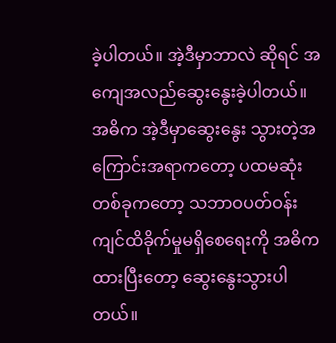ခဲ့ပါတယ်။ အဲ့ဒီမှာဘာလဲ ဆိုရင် အကျေအလည်ဆွေးနွေးခဲ့ပါတယ်။ အဓိက အဲ့ဒီမှာဆွေးနွေး သွားတဲ့အကြောင်းအရာကတော့ ပထမဆုံးတစ်ခုကတော့ သဘာဝပတ်ဝန်းကျင်ထိခိုက်မှုမရှိစေရေးကို အဓိကထားပြီးတော့ ဆွေးနွေးသွားပါတယ်။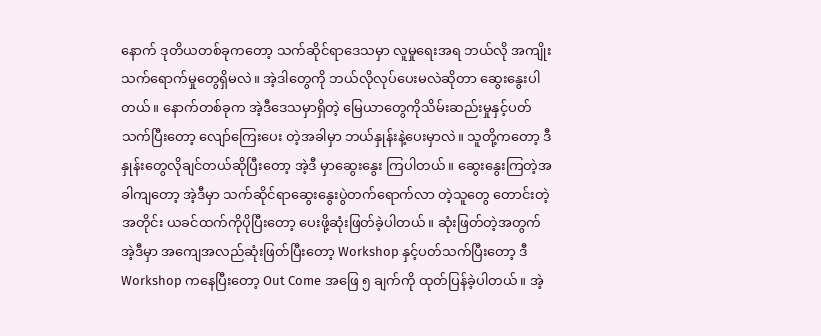နောက် ဒုတိယတစ်ခုကတော့ သက်ဆိုင်ရာဒေသမှာ လူမှုရေးအရ ဘယ်လို အကျိုးသက်ရောက်မှုတွေရှိမလဲ။ အဲ့ဒါတွေကို ဘယ်လိုလုပ်ပေးမလဲဆိုတာ ဆွေးနွေးပါတယ်။ နောက်တစ်ခုက အဲ့ဒီဒေသမှာရှိတဲ့ မြေယာတွေကိုသိမ်းဆည်းမှုနှင့်ပတ်သက်ပြီးတော့ လျော်ကြေးပေး တဲ့အခါမှာ ဘယ်နှုန်းနဲ့ပေးမှာလဲ။ သူတို့ကတော့ ဒီနှုန်းတွေလိုချင်တယ်ဆိုပြီးတော့ အဲ့ဒီ မှာဆွေးနွေး ကြပါတယ်။ ဆွေးနွေးကြတဲ့အခါကျတော့ အဲ့ဒီမှာ သက်ဆိုင်ရာဆွေးနွေးပွဲတက်ရောက်လာ တဲ့သူတွေ တောင်းတဲ့အတိုင်း ယခင်ထက်ကိုပိုပြီးတော့ ပေးဖို့ဆုံးဖြတ်ခဲ့ပါတယ်။ ဆုံးဖြတ်တဲ့အတွက် အဲ့ဒီမှာ အကျေအလည်ဆုံးဖြတ်ပြီးတော့ Workshop နှင့်ပတ်သက်ပြီးတော့ ဒီ Workshop ကနေပြီးတော့ Out Come အဖြေ ၅ ချက်ကို ထုတ်ပြန်ခဲ့ပါတယ်။ အဲ့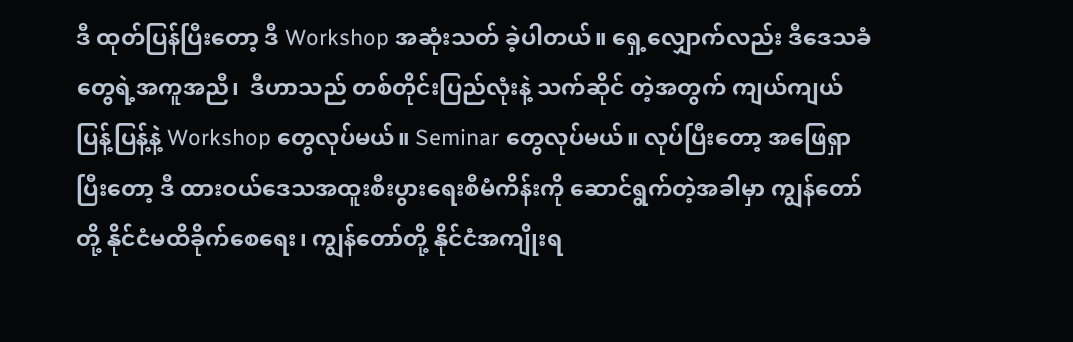ဒီ ထုတ်ပြန်ပြီးတော့ ဒီ Workshop အဆုံးသတ် ခဲ့ပါတယ်။ ရှေ့လျှောက်လည်း ဒီဒေသခံတွေရဲ့အကူအညီ၊  ဒီဟာသည် တစ်တိုင်းပြည်လုံးနဲ့ သက်ဆိုင် တဲ့အတွက် ကျယ်ကျယ်ပြန့်ပြန့်နဲ့ Workshop တွေလုပ်မယ်။ Seminar တွေလုပ်မယ်။ လုပ်ပြီးတော့ အဖြေရှာပြီးတော့ ဒီ ထားဝယ်ဒေသအထူးစီးပွားရေးစီမံကိန်းကို ဆောင်ရွက်တဲ့အခါမှာ ကျွန်တော်တို့ နိုင်ငံမထိခိုက်စေရေး၊ ကျွန်တော်တို့ နိုင်ငံအကျိုးရ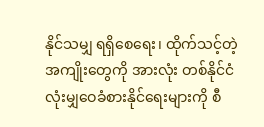နိုင်သမျှ ရရှိစေရေး၊ ထိုက်သင့်တဲ့အကျိုးတွေကို အားလုံး တစ်နိုင်ငံလုံးမျှဝေခံစားနိုင်ရေးများကို စီ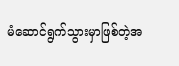မံဆောင်ရွက်သွားမှာဖြစ်တဲ့အ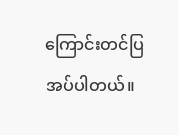ကြောင်းတင်ပြအပ်ပါတယ်။